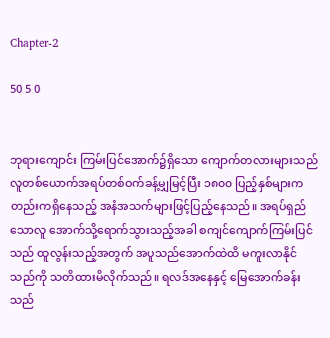Chapter-2

50 5 0


ဘုရားကျောင်း ကြမ်းပြင်အောက်၌ရှိသော ကျောက်တလားများသည် လူတစ်ယောက်အရပ်တစ်ဝက်ခန့်မျှမြင့်ပြီး ၁၈၀၀ ပြည့်နှစ်များကတည်းကရှိနေသည့် အနံအသက်များဖြင့်ပြည့်နေသည်။ အရပ်ရှည်သောလူ အောက်သို့ရောက်သွားသည့်အခါ စကျင်ကျောက်ကြမ်းပြင်သည် ထူလွန်းသည့်အတွက် အပူသည်အောက်ထဲထိ မကူးလာနိုင်သည်ကို သတိထားမိလိုက်သည်။ ရလဒ်အနေနှင့် မြေအောက်ခန်းသည်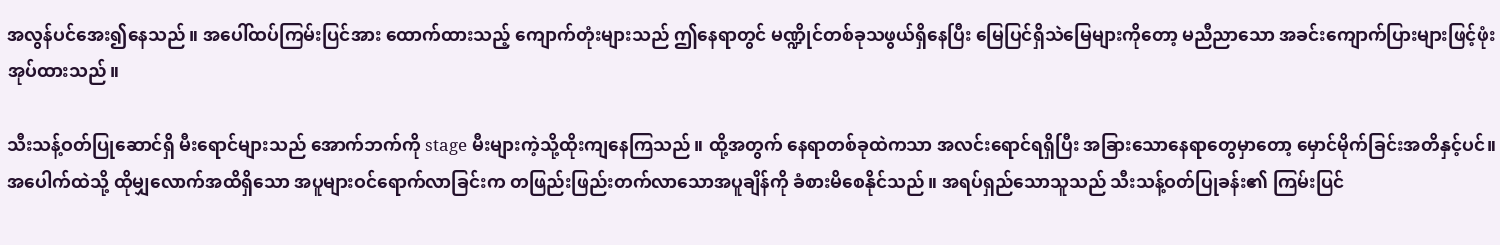အလွန်ပင်အေး၍နေသည်။ အပေါ်ထပ်ကြမ်းပြင်အား ထောက်ထားသည့် ကျောက်တုံးများသည် ဤနေရာတွင် မဏ္ဍိုင်တစ်ခုသဖွယ်ရှိနေပြီး မြေပြင်ရှိသဲမြေများကိုတော့ မညီညာသော အခင်းကျောက်ပြားများဖြင့်ဖုံးအုပ်ထားသည်။

သီးသန့်ဝတ်ပြုဆောင်ရှိ မီးရောင်များသည် အောက်ဘက်ကို stage မီးများကဲ့သို့ထိုးကျနေကြသည်။ ထို့အတွက် နေရာတစ်ခုထဲကသာ အလင်းရောင်ရရှိပြီး အခြားသောနေရာတွေမှာတော့ မှောင်မိုက်ခြင်းအတိနှင့်ပင်။ အပေါက်ထဲသို့ ထိုမျှလောက်အထိရှိသော အပူများဝင်ရောက်လာခြင်းက တဖြည်းဖြည်းတက်လာသောအပူချိန်ကို ခံစားမိ‌စေနိုင်သည်။ အရပ်ရှည်သောသူသည် သီးသန့်ဝတ်ပြုခန်း၏ ကြမ်းပြင်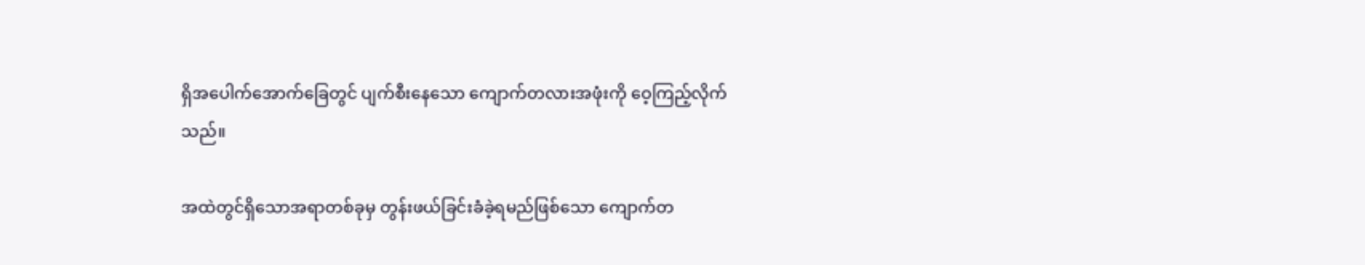ရှိအပေါက်အောက်ခြေတွင် ပျက်စီးနေသော ကျောက်တလားအဖုံးကို ဝေ့ကြည့်လိုက်သည်။

အထဲတွင်ရှိသောအရာတစ်ခုမှ တွန်းဖယ်ခြင်းခံခဲ့ရမည်ဖြစ်သော ကျောက်တ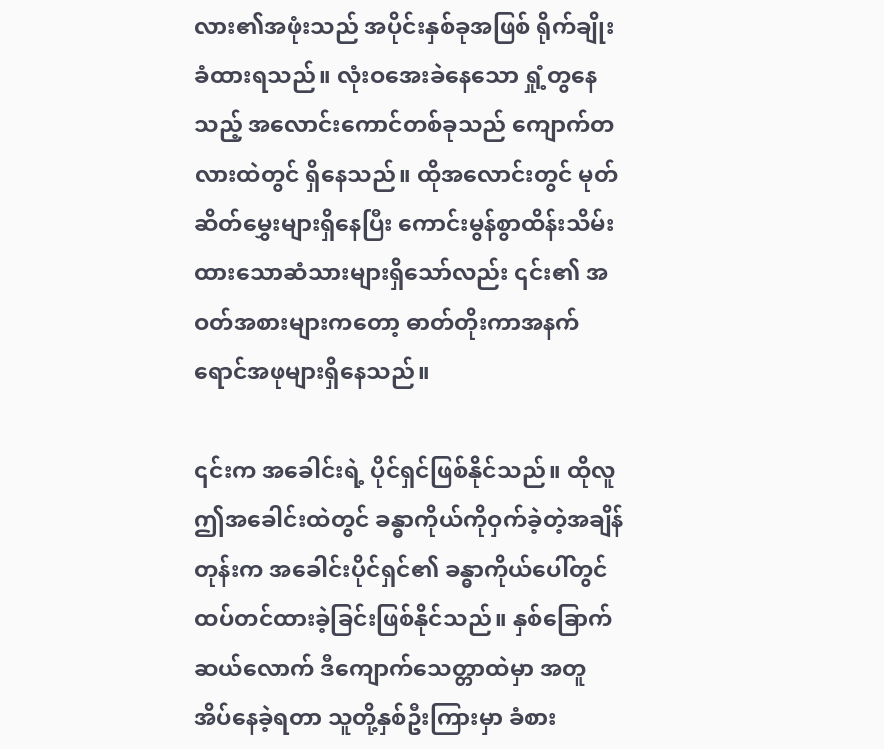လား၏အဖုံးသည် အပိုင်းနှစ်ခုအဖြစ် ရိုက်ချိုးခံထားရသည်။ လုံးဝအေးခဲနေသော ရှုံ့တွနေသည့် အလောင်းကောင်တစ်ခုသည် ကျောက်တလားထဲတွင် ရှိနေသည်။ ထိုအလောင်းတွင် မုတ်ဆိတ်မွှေးများရှိနေပြီး ကောင်းမွန်စွာထိန်းသိမ်းထားသောဆံသားများရှိသော်လည်း ၎င်း၏ အဝတ်အစားများကတော့ ဓာတ်တိုးကာအနက်ရောင်အဖုများရှိနေသည်။

၎င်းက အခေါင်းရဲ့ ပိုင်ရှင်ဖြစ်နိုင်သည်။ ထိုလူ ဤအခေါင်းထဲတွင် ခန္ဓာကိုယ်ကိုဝှက်ခဲ့တဲ့အချိန်တုန်းက အခေါင်းပိုင်ရှင်၏ ခန္ဓာကိုယ်ပေါ်တွင် ထပ်တင်ထားခဲ့ခြင်းဖြစ်နိုင်သည်။ နှစ်ခြောက်ဆယ်လောက် ဒီကျောက်သေတ္တာထဲမှာ အတူအိပ်နေခဲ့ရတာ သူတို့နှစ်ဦးကြားမှာ ခံစား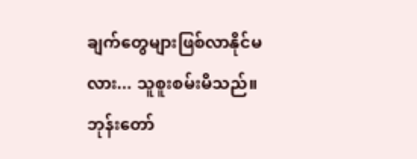ချက်တွေများဖြစ်လာနိုင်မလား... သူစူးစမ်းမိသည်။ ဘုန်းတော်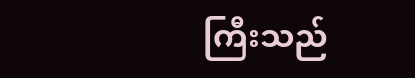ကြီးသည်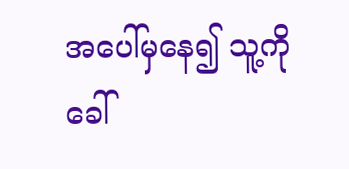အပေါ်မှနေ၍ သူ့ကိုခေါ်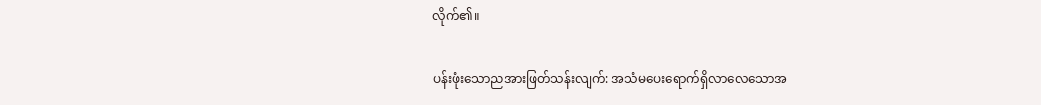လိုက်၏။

ပန်းဖုံးသောညအားဖြတ်သန်းလျက်: အသံမပေးရောက်ရှိလာလေသောအ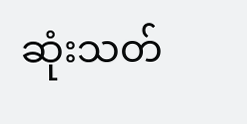ဆုံးသတ်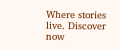Where stories live. Discover now